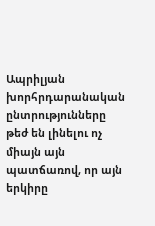Ապրիլյան խորհրդարանական ընտրությունները թեժ են լինելու ոչ միայն այն պատճառով, որ այն երկիրը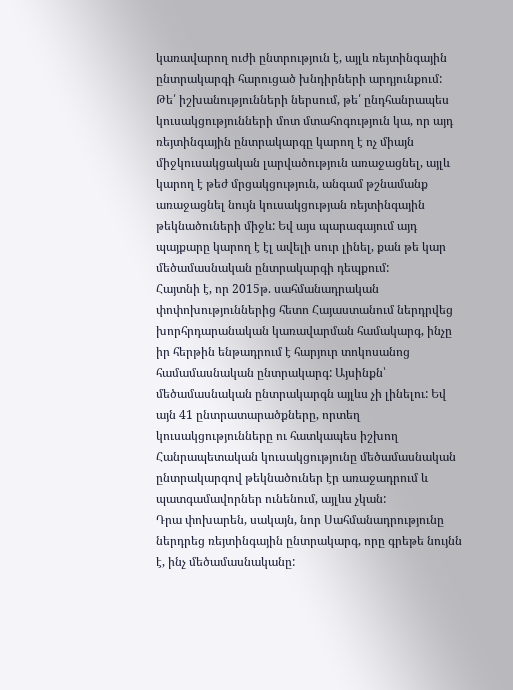կառավարող ուժի ընտրություն է, այլև ռեյտինգային ընտրակարգի հարուցած խնդիրների արդյունքում: Թե՛ իշխանությունների ներսում, թե՛ ընդհանրապես կուսակցությունների մոտ մտահոգություն կա, որ այդ ռեյտինգային ընտրակարգը կարող է ոչ միայն միջկուսակցական լարվածություն առաջացնել, այլև կարող է թեժ մրցակցություն, անգամ թշնամանք առաջացնել նույն կուսակցության ռեյտինգային թեկնածուների միջև: Եվ այս պարագայում այդ պայքարը կարող է էլ ավելի սուր լինել, քան թե կար մեծամասնական ընտրակարգի դեպքում:
Հայտնի է, որ 2015թ. սահմանադրական փոփոխություններից հետո Հայաստանում ներդրվեց խորհրդարանական կառավարման համակարգ, ինչը իր հերթին ենթադրում է հարյուր տոկոսանոց համամասնական ընտրակարգ: Այսինքն՝ մեծամասնական ընտրակարգն այլևս չի լինելու: Եվ այն 41 ընտրատարածքները, որտեղ կուսակցությունները ու հատկապես իշխող Հանրապետական կուսակցությունը մեծամասնական ընտրակարգով թեկնածուներ էր առաջադրում և պատգամավորներ ունենում, այլևս չկան:
Դրա փոխարեն, սակայն, նոր Սահմանադրությունը ներդրեց ռեյտինգային ընտրակարգ, որը գրեթե նույնն է, ինչ մեծամասնականը: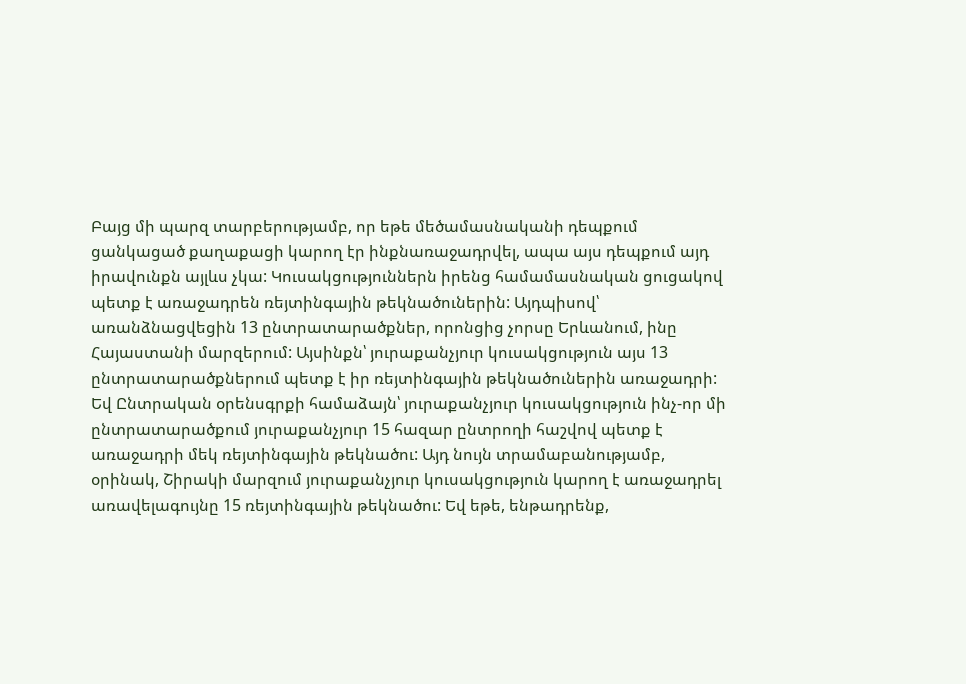Բայց մի պարզ տարբերությամբ, որ եթե մեծամասնականի դեպքում ցանկացած քաղաքացի կարող էր ինքնառաջադրվել, ապա այս դեպքում այդ իրավունքն այլևս չկա: Կուսակցություններն իրենց համամասնական ցուցակով պետք է առաջադրեն ռեյտինգային թեկնածուներին: Այդպիսով՝ առանձնացվեցին 13 ընտրատարածքներ, որոնցից չորսը Երևանում, ինը Հայաստանի մարզերում: Այսինքն՝ յուրաքանչյուր կուսակցություն այս 13 ընտրատարածքներում պետք է իր ռեյտինգային թեկնածուներին առաջադրի:
Եվ Ընտրական օրենսգրքի համաձայն՝ յուրաքանչյուր կուսակցություն ինչ-որ մի ընտրատարածքում յուրաքանչյուր 15 հազար ընտրողի հաշվով պետք է առաջադրի մեկ ռեյտինգային թեկնածու: Այդ նույն տրամաբանությամբ, օրինակ, Շիրակի մարզում յուրաքանչյուր կուսակցություն կարող է առաջադրել առավելագույնը 15 ռեյտինգային թեկնածու: Եվ եթե, ենթադրենք,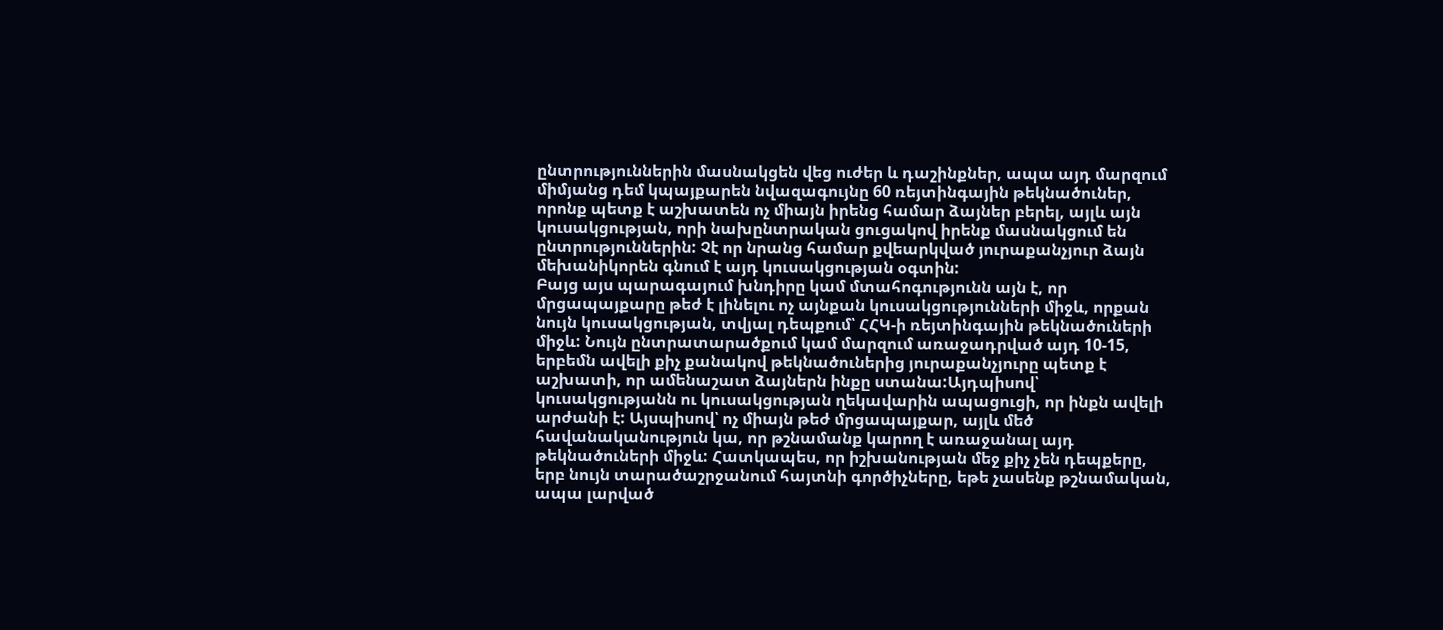ընտրություններին մասնակցեն վեց ուժեր և դաշինքներ, ապա այդ մարզում միմյանց դեմ կպայքարեն նվազագույնը 60 ռեյտինգային թեկնածուներ, որոնք պետք է աշխատեն ոչ միայն իրենց համար ձայներ բերել, այլև այն կուսակցության, որի նախընտրական ցուցակով իրենք մասնակցում են ընտրություններին: Չէ որ նրանց համար քվեարկված յուրաքանչյուր ձայն մեխանիկորեն գնում է այդ կուսակցության օգտին:
Բայց այս պարագայում խնդիրը կամ մտահոգությունն այն է, որ մրցապայքարը թեժ է լինելու ոչ այնքան կուսակցությունների միջև, որքան նույն կուսակցության, տվյալ դեպքում՝ ՀՀԿ-ի ռեյտինգային թեկնածուների միջև: Նույն ընտրատարածքում կամ մարզում առաջադրված այդ 10-15, երբեմն ավելի քիչ քանակով թեկնածուներից յուրաքանչյուրը պետք է աշխատի, որ ամենաշատ ձայներն ինքը ստանա:Այդպիսով՝ կուսակցությանն ու կուսակցության ղեկավարին ապացուցի, որ ինքն ավելի արժանի է: Այսպիսով՝ ոչ միայն թեժ մրցապայքար, այլև մեծ հավանականություն կա, որ թշնամանք կարող է առաջանալ այդ թեկնածուների միջև: Հատկապես, որ իշխանության մեջ քիչ չեն դեպքերը, երբ նույն տարածաշրջանում հայտնի գործիչները, եթե չասենք թշնամական, ապա լարված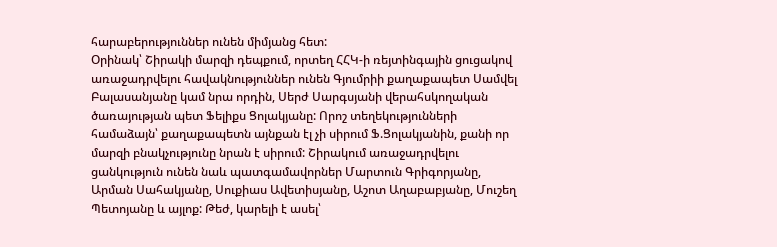հարաբերություններ ունեն միմյանց հետ:
Օրինակ՝ Շիրակի մարզի դեպքում, որտեղ ՀՀԿ-ի ռեյտինգային ցուցակով առաջադրվելու հավակնություններ ունեն Գյումրիի քաղաքապետ Սամվել Բալասանյանը կամ նրա որդին, Սերժ Սարգսյանի վերահսկողական ծառայության պետ Ֆելիքս Ցոլակյանը: Որոշ տեղեկությունների համաձայն՝ քաղաքապետն այնքան էլ չի սիրում Ֆ.Ցոլակյանին, քանի որ մարզի բնակչությունը նրան է սիրում: Շիրակում առաջադրվելու ցանկություն ունեն նաև պատգամավորներ Մարտուն Գրիգորյանը, Արման Սահակյանը, Սուքիաս Ավետիսյանը, Աշոտ Աղաբաբյանը, Մուշեղ Պետոյանը և այլոք: Թեժ, կարելի է ասել՝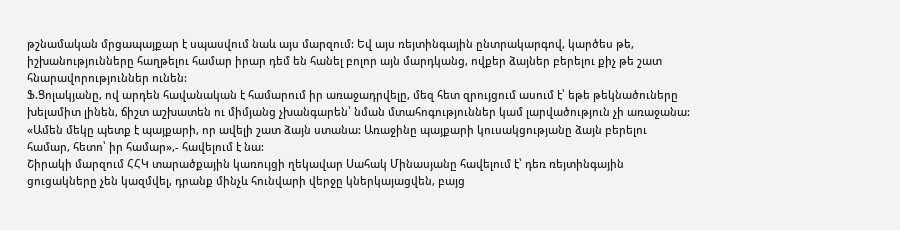թշնամական մրցապայքար է սպասվում նաև այս մարզում: Եվ այս ռեյտինգային ընտրակարգով, կարծես թե, իշխանությունները հաղթելու համար իրար դեմ են հանել բոլոր այն մարդկանց, ովքեր ձայներ բերելու քիչ թե շատ հնարավորություններ ունեն:
Ֆ.Ցոլակյանը, ով արդեն հավանական է համարում իր առաջադրվելը, մեզ հետ զրույցում ասում է՝ եթե թեկնածուները խելամիտ լինեն, ճիշտ աշխատեն ու միմյանց չխանգարեն՝ նման մտահոգություններ կամ լարվածություն չի առաջանա: «Ամեն մեկը պետք է պայքարի, որ ավելի շատ ձայն ստանա: Առաջինը պայքարի կուսակցությանը ձայն բերելու համար, հետո՝ իր համար»,- հավելում է նա:
Շիրակի մարզում ՀՀԿ տարածքային կառույցի ղեկավար Սահակ Մինասյանը հավելում է՝ դեռ ռեյտինգային ցուցակները չեն կազմվել, դրանք մինչև հունվարի վերջը կներկայացվեն, բայց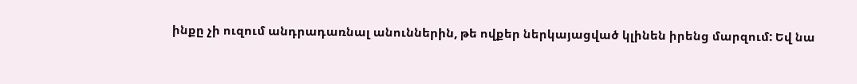ինքը չի ուզում անդրադառնալ անուններին, թե ովքեր ներկայացված կլինեն իրենց մարզում: Եվ նա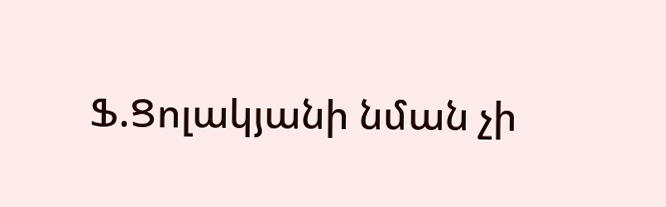Ֆ.Ցոլակյանի նման չի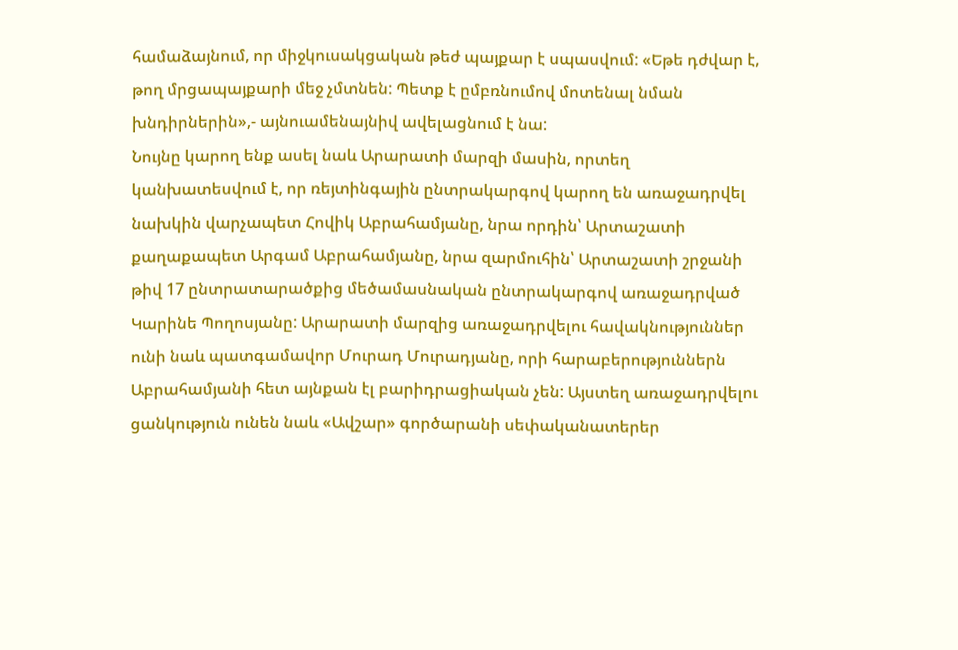համաձայնում, որ միջկուսակցական թեժ պայքար է սպասվում: «Եթե դժվար է, թող մրցապայքարի մեջ չմտնեն: Պետք է ըմբռնումով մոտենալ նման խնդիրներին»,- այնուամենայնիվ ավելացնում է նա:
Նույնը կարող ենք ասել նաև Արարատի մարզի մասին, որտեղ կանխատեսվում է, որ ռեյտինգային ընտրակարգով կարող են առաջադրվել նախկին վարչապետ Հովիկ Աբրահամյանը, նրա որդին՝ Արտաշատի քաղաքապետ Արգամ Աբրահամյանը, նրա զարմուհին՝ Արտաշատի շրջանի թիվ 17 ընտրատարածքից մեծամասնական ընտրակարգով առաջադրված Կարինե Պողոսյանը: Արարատի մարզից առաջադրվելու հավակնություններ ունի նաև պատգամավոր Մուրադ Մուրադյանը, որի հարաբերություններն Աբրահամյանի հետ այնքան էլ բարիդրացիական չեն: Այստեղ առաջադրվելու ցանկություն ունեն նաև «Ավշար» գործարանի սեփականատերեր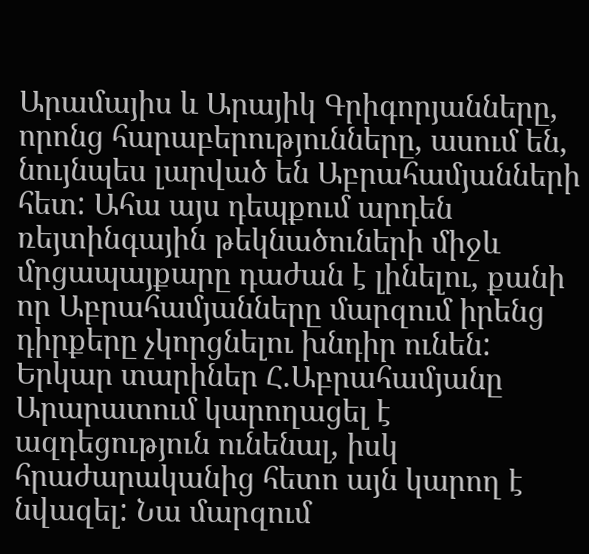Արամայիս և Արայիկ Գրիգորյանները, որոնց հարաբերությունները, ասում են, նույնպես լարված են Աբրահամյանների հետ: Ահա այս դեպքում արդեն ռեյտինգային թեկնածուների միջև մրցապայքարը դաժան է լինելու, քանի որ Աբրահամյանները մարզում իրենց դիրքերը չկորցնելու խնդիր ունեն: Երկար տարիներ Հ.Աբրահամյանը Արարատում կարողացել է ազդեցություն ունենալ, իսկ հրաժարականից հետո այն կարող է նվազել: Նա մարզում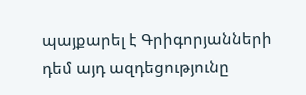պայքարել է Գրիգորյանների դեմ այդ ազդեցությունը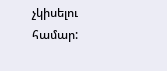չկիսելու համար: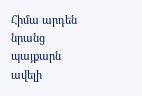Հիմա արդեն նրանց պայքարն ավելի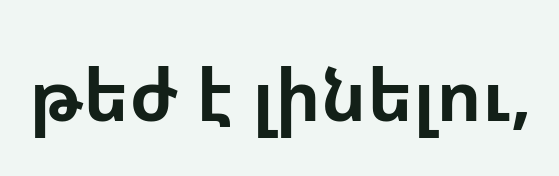թեժ է լինելու,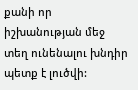քանի որ իշխանության մեջ տեղ ունենալու խնդիր պետք է լուծվի: